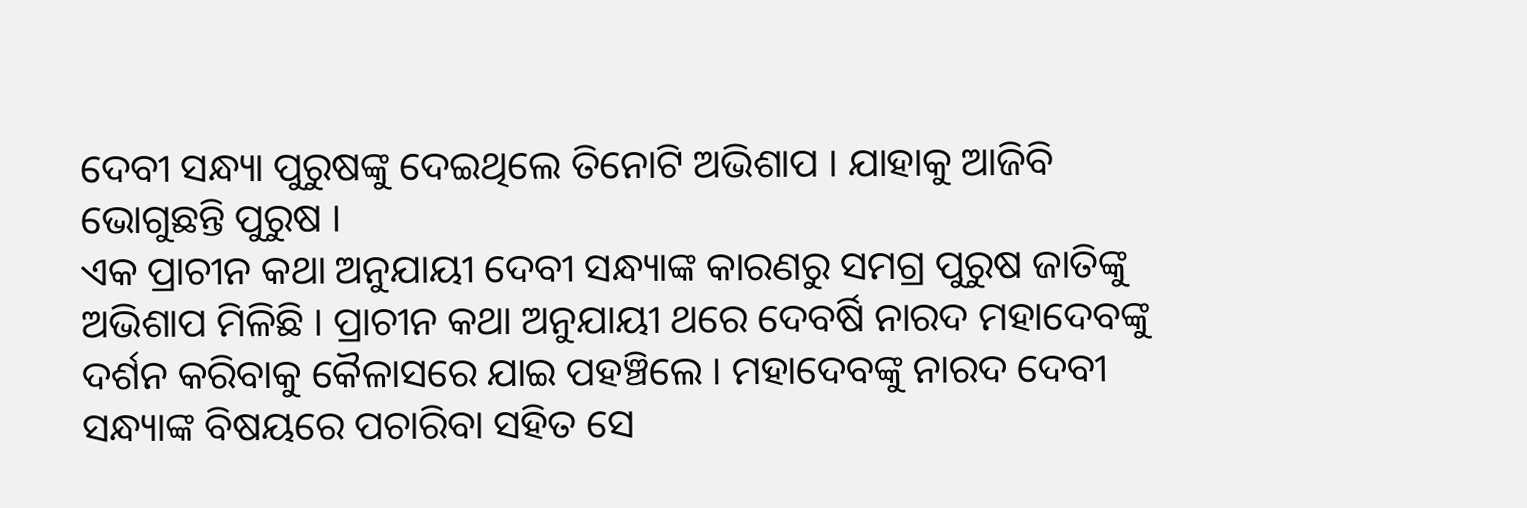ଦେବୀ ସନ୍ଧ୍ୟା ପୁରୁଷଙ୍କୁ ଦେଇଥିଲେ ତିନୋଟି ଅଭିଶାପ । ଯାହାକୁ ଆଜିବି ଭୋଗୁଛନ୍ତି ପୁରୁଷ ।
ଏକ ପ୍ରାଚୀନ କଥା ଅନୁଯାୟୀ ଦେବୀ ସନ୍ଧ୍ୟାଙ୍କ କାରଣରୁ ସମଗ୍ର ପୁରୁଷ ଜାତିଙ୍କୁ ଅଭିଶାପ ମିଳିଛି । ପ୍ରାଚୀନ କଥା ଅନୁଯାୟୀ ଥରେ ଦେବର୍ଷି ନାରଦ ମହାଦେବଙ୍କୁ ଦର୍ଶନ କରିବାକୁ କୈଳାସରେ ଯାଇ ପହଞ୍ଚିଲେ । ମହାଦେବଙ୍କୁ ନାରଦ ଦେବୀ ସନ୍ଧ୍ୟାଙ୍କ ବିଷୟରେ ପଚାରିବା ସହିତ ସେ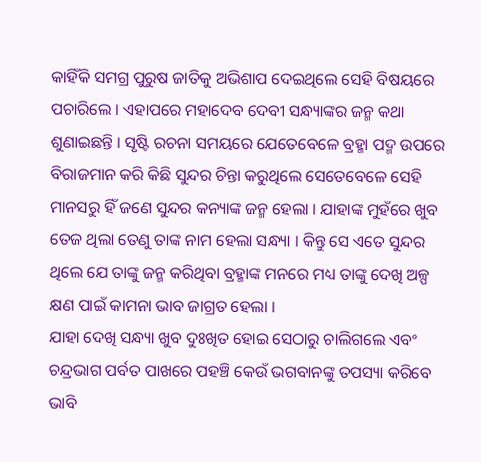କାହିଁକି ସମଗ୍ର ପୁରୁଷ ଜାତିକୁ ଅଭିଶାପ ଦେଇଥିଲେ ସେହି ବିଷୟରେ ପଚାରିଲେ । ଏହାପରେ ମହାଦେବ ଦେବୀ ସନ୍ଧ୍ୟାଙ୍କର ଜନ୍ମ କଥା ଶୁଣାଇଛନ୍ତି । ସୃଷ୍ଟି ରଚନା ସମୟରେ ଯେତେବେଳେ ବ୍ରହ୍ମା ପଦ୍ମ ଉପରେ ବିରାଜମାନ କରି କିଛି ସୁନ୍ଦର ଚିନ୍ତା କରୁଥିଲେ ସେତେବେଳେ ସେହି ମାନସରୁ ହିଁ ଜଣେ ସୁନ୍ଦର କନ୍ୟାଙ୍କ ଜନ୍ମ ହେଲା । ଯାହାଙ୍କ ମୁହଁରେ ଖୁବ ତେଜ ଥିଲା ତେଣୁ ତାଙ୍କ ନାମ ହେଲା ସନ୍ଧ୍ୟା । କିନ୍ତୁ ସେ ଏତେ ସୁନ୍ଦର ଥିଲେ ଯେ ତାଙ୍କୁ ଜନ୍ମ କରିଥିବା ବ୍ରହ୍ମାଙ୍କ ମନରେ ମଧ୍ୟ ତାଙ୍କୁ ଦେଖି ଅଳ୍ପ କ୍ଷଣ ପାଇଁ କାମନା ଭାବ ଜାଗ୍ରତ ହେଲା ।
ଯାହା ଦେଖି ସନ୍ଧ୍ୟା ଖୁବ ଦୁଃଖିତ ହୋଇ ସେଠାରୁ ଚାଲିଗଲେ ଏବଂ ଚନ୍ଦ୍ରଭାଗ ପର୍ବତ ପାଖରେ ପହଞ୍ଚି କେଉଁ ଭଗବାନଙ୍କୁ ତପସ୍ୟା କରିବେ ଭାବି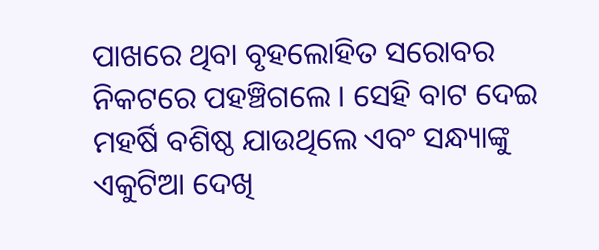ପାଖରେ ଥିବା ବୃହଲୋହିତ ସରୋବର ନିକଟରେ ପହଞ୍ଚିଗଲେ । ସେହି ବାଟ ଦେଇ ମହର୍ଷି ବଶିଷ୍ଠ ଯାଉଥିଲେ ଏବଂ ସନ୍ଧ୍ୟାଙ୍କୁ ଏକୁଟିଆ ଦେଖି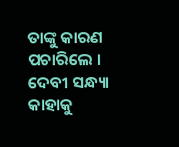ତାଙ୍କୁ କାରଣ ପଚାରିଲେ । ଦେବୀ ସନ୍ଧ୍ୟା କାହାକୁ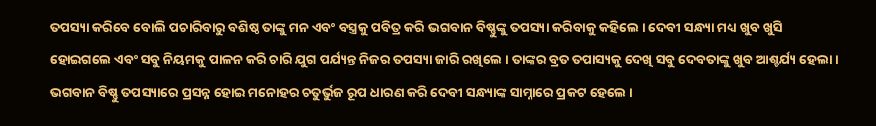ତପସ୍ୟା କରିବେ ବୋଲି ପଚାରିବାରୁ ବଶିଷ୍ଠ ତାଙ୍କୁ ମନ ଏବଂ ବସ୍ତ୍ରକୁ ପବିତ୍ର କରି ଭଗବାନ ବିଷ୍ଣୁଙ୍କୁ ତପସ୍ୟା କରିବାକୁ କହିଲେ । ଦେବୀ ସନ୍ଧ୍ୟା ମଧ୍ୟ ଖୁବ ଖୁସି ହୋଇଗଲେ ଏବଂ ସବୁ ନିୟମକୁ ପାଳନ କରି ଚାରି ଯୁଗ ପର୍ଯ୍ୟନ୍ତ ନିଜର ତପସ୍ୟା ଜାରି ରଖିଲେ । ତାଙ୍କର ବ୍ରତ ତପାସ୍ୟକୁ ଦେଖି ସବୁ ଦେବତାଙ୍କୁ ଖୁବ ଆଶ୍ଚର୍ଯ୍ୟ ହେଲା । ଭଗବାନ ବିଷ୍ଣୁ ତପସ୍ୟାରେ ପ୍ରସନ୍ନ ହୋଇ ମନୋହର ଚତୁର୍ଭୁଜ ରୂପ ଧାରଣ କରି ଦେବୀ ସନ୍ଧ୍ୟାଙ୍କ ସାମ୍ନାରେ ପ୍ରକଟ ହେଲେ ।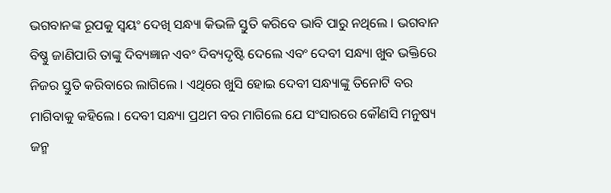ଭଗବାନଙ୍କ ରୂପକୁ ସ୍ୱୟଂ ଦେଖି ସନ୍ଧ୍ୟା କିଭଳି ସ୍ତୁତି କରିବେ ଭାବି ପାରୁ ନଥିଲେ । ଭଗବାନ ବିଷ୍ଣୁ ଜାଣିପାରି ତାଙ୍କୁ ଦିବ୍ୟଜ୍ଞାନ ଏବଂ ଦିବ୍ୟଦୃଷ୍ଟି ଦେଲେ ଏବଂ ଦେବୀ ସନ୍ଧ୍ୟା ଖୁବ ଭକ୍ତିରେ ନିଜର ସ୍ତୁତି କରିବାରେ ଲାଗିଲେ । ଏଥିରେ ଖୁସି ହୋଇ ଦେବୀ ସନ୍ଧ୍ୟାଙ୍କୁ ତିନୋଟି ବର ମାଗିବାକୁ କହିଲେ । ଦେବୀ ସନ୍ଧ୍ୟା ପ୍ରଥମ ବର ମାଗିଲେ ଯେ ସଂସାରରେ କୌଣସି ମନୁଷ୍ୟ ଜନ୍ମ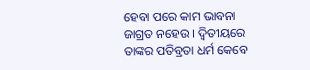ହେବା ପରେ କାମ ଭାବନା ଜାଗ୍ରତ ନହେଉ । ଦ୍ୱିତୀୟରେ ତାଙ୍କର ପତିବ୍ରତା ଧର୍ମ କେବେ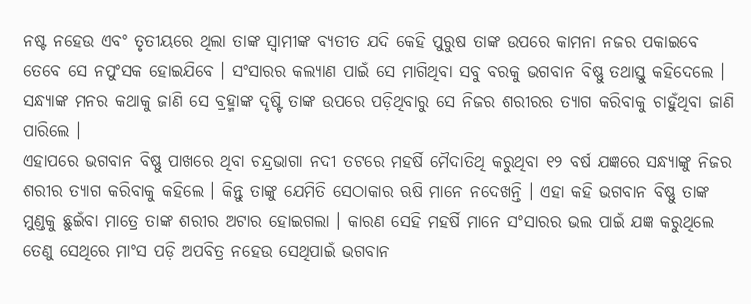ନଷ୍ଟ ନହେଉ ଏବଂ ତୃତୀୟରେ ଥିଲା ତାଙ୍କ ସ୍ୱାମୀଙ୍କ ବ୍ୟତୀତ ଯଦି କେହି ପୁରୁଷ ତାଙ୍କ ଉପରେ କାମନା ନଜର ପକାଇବେ ତେବେ ସେ ନପୁଂସକ ହୋଇଯିବେ । ସଂସାରର କଲ୍ୟାଣ ପାଇଁ ସେ ମାଗିଥିବା ସବୁ ବରକୁ ଭଗବାନ ବିଷ୍ଣୁ ତଥାସ୍ତୁ କହିଦେଲେ । ସନ୍ଧ୍ୟାଙ୍କ ମନର କଥାକୁ ଜାଣି ସେ ବ୍ରହ୍ମାଙ୍କ ଦୃଷ୍ଟି ତାଙ୍କ ଉପରେ ପଡ଼ିଥିବାରୁ ସେ ନିଜର ଶରୀରର ତ୍ୟାଗ କରିବାକୁ ଚାହୁଁଥିବା ଜାଣି ପାରିଲେ ।
ଏହାପରେ ଭଗବାନ ବିଷ୍ଣୁ ପାଖରେ ଥିବା ଚନ୍ଦ୍ରଭାଗା ନଦୀ ତଟରେ ମହର୍ଷି ମୈଦାତିଥି କରୁଥିବା ୧୨ ବର୍ଷ ଯଜ୍ଞରେ ସନ୍ଧ୍ୟାଙ୍କୁ ନିଜର ଶରୀର ତ୍ୟାଗ କରିବାକୁ କହିଲେ । କିନ୍ତୁ ତାଙ୍କୁ ଯେମିତି ସେଠାକାର ଋଷି ମାନେ ନଦେଖନ୍ତି । ଏହା କହି ଭଗବାନ ବିଷ୍ଣୁ ତାଙ୍କ ମୁଣ୍ଡକୁ ଛୁଇଁବା ମାତ୍ରେ ତାଙ୍କ ଶରୀର ଅଟାର ହୋଇଗଲା । କାରଣ ସେହି ମହର୍ଷି ମାନେ ସଂସାରର ଭଲ ପାଇଁ ଯଜ୍ଞ କରୁଥିଲେ ତେଣୁ ସେଥିରେ ମାଂସ ପଡ଼ି ଅପବିତ୍ର ନହେଉ ସେଥିପାଇଁ ଭଗବାନ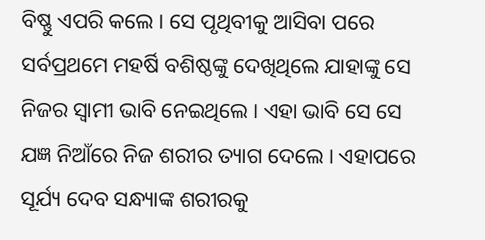ବିଷ୍ଣୁ ଏପରି କଲେ । ସେ ପୃଥିବୀକୁ ଆସିବା ପରେ ସର୍ବପ୍ରଥମେ ମହର୍ଷି ବଶିଷ୍ଠଙ୍କୁ ଦେଖିଥିଲେ ଯାହାଙ୍କୁ ସେ ନିଜର ସ୍ୱାମୀ ଭାବି ନେଇଥିଲେ । ଏହା ଭାବି ସେ ସେ ଯଜ୍ଞ ନିଆଁରେ ନିଜ ଶରୀର ତ୍ୟାଗ ଦେଲେ । ଏହାପରେ ସୂର୍ଯ୍ୟ ଦେବ ସନ୍ଧ୍ୟାଙ୍କ ଶରୀରକୁ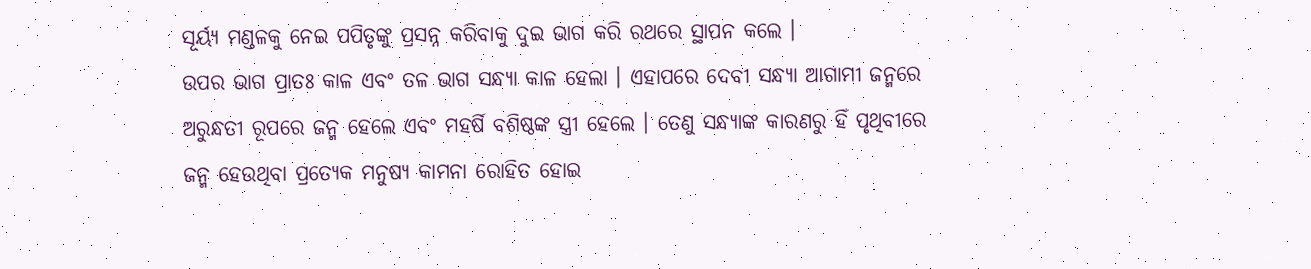ସୂର୍ୟ୍ଯ ମଣ୍ଡଳକୁ ନେଇ ପପିତୃଙ୍କୁ ପ୍ରସନ୍ନ କରିବାକୁ ଦୁଇ ଭାଗ କରି ରଥରେ ସ୍ଥାପନ କଲେ ।
ଉପର ଭାଗ ପ୍ରାତଃ କାଳ ଏବଂ ତଳ ଭାଗ ସନ୍ଧ୍ୟା କାଳ ହେଲା । ଏହାପରେ ଦେବୀ ସନ୍ଧ୍ୟା ଆଗାମୀ ଜନ୍ମରେ ଅରୁନ୍ଧତୀ ରୂପରେ ଜନ୍ମ ହେଲେ ଏବଂ ମହର୍ଷି ବଶିଷ୍ଠଙ୍କ ସ୍ତ୍ରୀ ହେଲେ । ତେଣୁ ସନ୍ଧ୍ୟାଙ୍କ କାରଣରୁ ହିଁ ପୃଥିବୀରେ ଜନ୍ମ ହେଉଥିବା ପ୍ରତ୍ୟେକ ମନୁଷ୍ୟ କାମନା ରୋହିତ ହୋଇ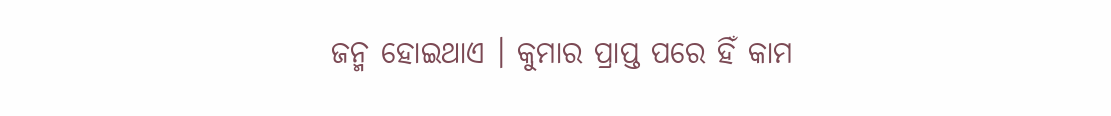ଜନ୍ମ ହୋଇଥାଏ । କୁମାର ପ୍ରାପ୍ତ ପରେ ହିଁ କାମ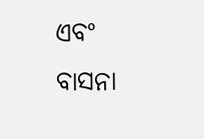ଏବଂ ବାସନା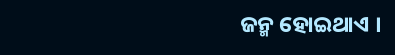ଜନ୍ମ ହୋଇଥାଏ ।